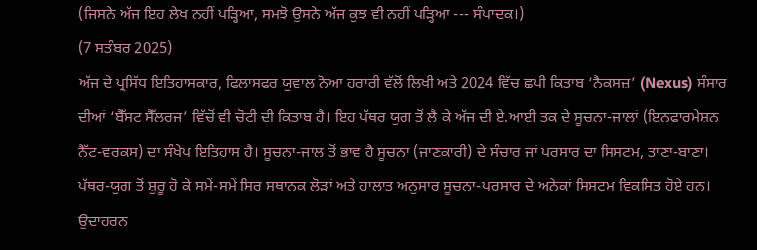(ਜਿਸਨੇ ਅੱਜ ਇਹ ਲੇਖ ਨਹੀਂ ਪੜ੍ਹਿਆ, ਸਮਝੋ ਉਸਨੇ ਅੱਜ ਕੁਝ ਵੀ ਨਹੀਂ ਪੜ੍ਹਿਆ --- ਸੰਪਾਦਕ।)
(7 ਸਤੰਬਰ 2025)
ਅੱਜ ਦੇ ਪ੍ਰਸਿੱਧ ਇਤਿਹਾਸਕਾਰ, ਫਿਲਾਸਫਰ ਯੁਵਾਲ ਨੋਆ ਹਰਾਰੀ ਵੱਲੋਂ ਲਿਖੀ ਅਤੇ 2024 ਵਿੱਚ ਛਪੀ ਕਿਤਾਬ ‘ਨੈਕਸਜ਼’ (Nexus) ਸੰਸਾਰ ਦੀਆਂ ‘ਬੈੱਸਟ ਸੈੱਲਰਜ’ ਵਿੱਚੋਂ ਵੀ ਚੋਟੀ ਦੀ ਕਿਤਾਬ ਹੈ। ਇਹ ਪੱਥਰ ਯੁਗ ਤੋਂ ਲੈ ਕੇ ਅੱਜ ਦੀ ਏ.ਆਈ ਤਕ ਦੇ ਸੂਚਨਾ-ਜਾਲਾਂ (ਇਨਫਾਰਮੇਸ਼ਨ ਨੈੱਟ-ਵਰਕਸ) ਦਾ ਸੰਖੇਪ ਇਤਿਹਾਸ ਹੈ। ਸੂਚਨਾ-ਜਾਲ ਤੋਂ ਭਾਵ ਹੈ ਸੂਚਨਾ (ਜਾਣਕਾਰੀ) ਦੇ ਸੰਚਾਰ ਜਾਂ ਪਰਸਾਰ ਦਾ ਸਿਸਟਮ, ਤਾਣਾ-ਬਾਣਾ। ਪੱਥਰ-ਯੁਗ ਤੋਂ ਸ਼ੁਰੂ ਹੋ ਕੇ ਸਮੇਂ-ਸਮੇਂ ਸਿਰ ਸਥਾਨਕ ਲੋੜਾਂ ਅਤੇ ਹਾਲਾਤ ਅਨੁਸਾਰ ਸੂਚਨਾ-ਪਰਸਾਰ ਦੇ ਅਨੇਕਾਂ ਸਿਸਟਮ ਵਿਕਸਿਤ ਹੋਏ ਹਨ। ਉਦਾਹਰਨ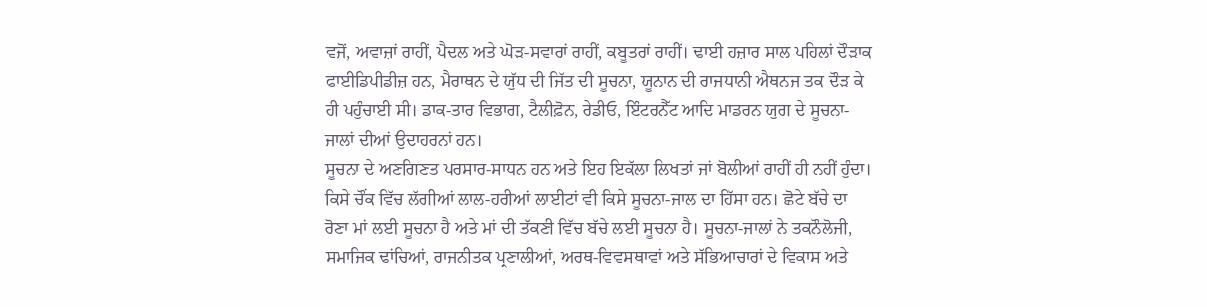ਵਜੋਂ, ਅਵਾਜ਼ਾਂ ਰਾਹੀਂ, ਪੈਦਲ ਅਤੇ ਘੋੜ-ਸਵਾਰਾਂ ਰਾਹੀਂ, ਕਬੂਤਰਾਂ ਰਾਹੀਂ। ਢਾਈ ਹਜ਼ਾਰ ਸਾਲ ਪਹਿਲਾਂ ਦੌੜਾਕ ਫਾਈਡਿਪੀਡੀਜ਼ ਹਨ, ਮੈਰਾਥਨ ਦੇ ਯੁੱਧ ਦੀ ਜਿੱਤ ਦੀ ਸੂਚਨਾ, ਯੂਨਾਨ ਦੀ ਰਾਜਧਾਨੀ ਐਥਨਜ ਤਕ ਦੌੜ ਕੇ ਹੀ ਪਹੁੰਚਾਈ ਸੀ। ਡਾਕ-ਤਾਰ ਵਿਭਾਗ, ਟੈਲੀਫ਼ੋਨ, ਰੇਡੀਓ, ਇੰਟਰਨੈੱਟ ਆਦਿ ਮਾਡਰਨ ਯੁਗ ਦੇ ਸੂਚਨਾ-ਜਾਲਾਂ ਦੀਆਂ ਉਦਾਹਰਨਾਂ ਹਨ।
ਸੂਚਨਾ ਦੇ ਅਣਗਿਣਤ ਪਰਸਾਰ-ਸਾਧਨ ਹਨ ਅਤੇ ਇਹ ਇਕੱਲਾ ਲਿਖਤਾਂ ਜਾਂ ਬੋਲੀਆਂ ਰਾਹੀਂ ਹੀ ਨਹੀਂ ਹੁੰਦਾ। ਕਿਸੇ ਚੌਂਕ ਵਿੱਚ ਲੱਗੀਆਂ ਲਾਲ-ਹਰੀਆਂ ਲਾਈਟਾਂ ਵੀ ਕਿਸੇ ਸੂਚਨਾ-ਜਾਲ ਦਾ ਹਿੱਸਾ ਹਨ। ਛੋਟੇ ਬੱਚੇ ਦਾ ਰੋਣਾ ਮਾਂ ਲਈ ਸੂਚਨਾ ਹੈ ਅਤੇ ਮਾਂ ਦੀ ਤੱਕਣੀ ਵਿੱਚ ਬੱਚੇ ਲਈ ਸੂਚਨਾ ਹੈ। ਸੂਚਨਾ-ਜਾਲਾਂ ਨੇ ਤਕਨੌਲੋਜੀ, ਸਮਾਜਿਕ ਢਾਂਚਿਆਂ, ਰਾਜਨੀਤਕ ਪ੍ਰਣਾਲੀਆਂ, ਅਰਥ-ਵਿਵਸਥਾਵਾਂ ਅਤੇ ਸੱਭਿਆਚਾਰਾਂ ਦੇ ਵਿਕਾਸ ਅਤੇ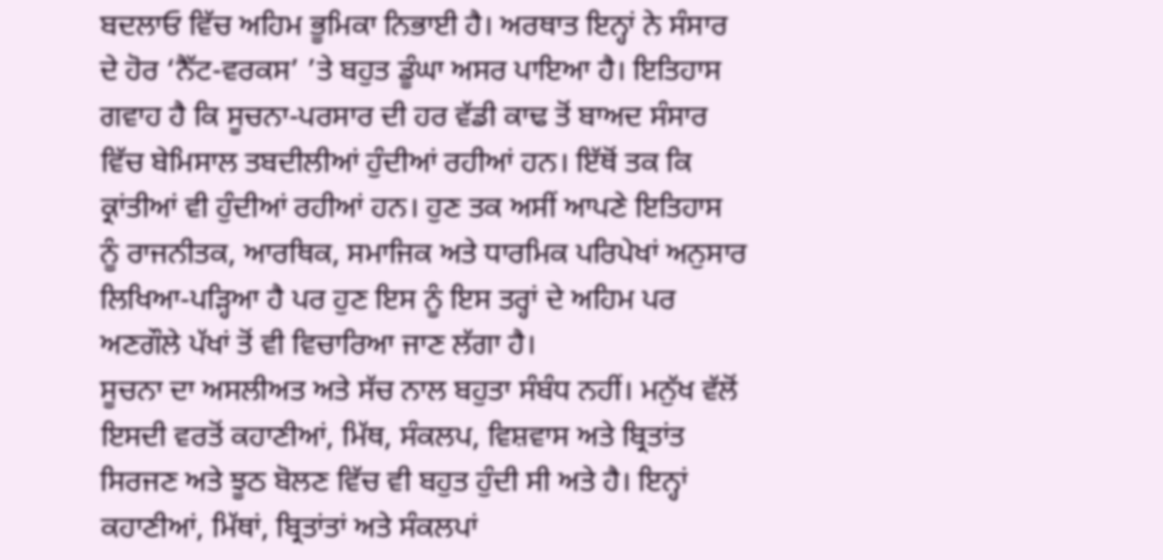ਬਦਲਾਓ ਵਿੱਚ ਅਹਿਮ ਭੂਮਿਕਾ ਨਿਭਾਈ ਹੈ। ਅਰਥਾਤ ਇਨ੍ਹਾਂ ਨੇ ਸੰਸਾਰ ਦੇ ਹੋਰ ‘ਨੈੱਟ-ਵਰਕਸ’ ’ਤੇ ਬਹੁਤ ਡੂੰਘਾ ਅਸਰ ਪਾਇਆ ਹੈ। ਇਤਿਹਾਸ ਗਵਾਹ ਹੈ ਕਿ ਸੂਚਨਾ-ਪਰਸਾਰ ਦੀ ਹਰ ਵੱਡੀ ਕਾਢ ਤੋਂ ਬਾਅਦ ਸੰਸਾਰ ਵਿੱਚ ਬੇਮਿਸਾਲ ਤਬਦੀਲੀਆਂ ਹੁੰਦੀਆਂ ਰਹੀਆਂ ਹਨ। ਇੱਥੋਂ ਤਕ ਕਿ ਕ੍ਰਾਂਤੀਆਂ ਵੀ ਹੁੰਦੀਆਂ ਰਹੀਆਂ ਹਨ। ਹੁਣ ਤਕ ਅਸੀਂ ਆਪਣੇ ਇਤਿਹਾਸ ਨੂੰ ਰਾਜਨੀਤਕ, ਆਰਥਿਕ, ਸਮਾਜਿਕ ਅਤੇ ਧਾਰਮਿਕ ਪਰਿਪੇਖਾਂ ਅਨੁਸਾਰ ਲਿਖਿਆ-ਪੜ੍ਹਿਆ ਹੈ ਪਰ ਹੁਣ ਇਸ ਨੂੰ ਇਸ ਤਰ੍ਹਾਂ ਦੇ ਅਹਿਮ ਪਰ ਅਣਗੌਲੇ ਪੱਖਾਂ ਤੋਂ ਵੀ ਵਿਚਾਰਿਆ ਜਾਣ ਲੱਗਾ ਹੈ।
ਸੂਚਨਾ ਦਾ ਅਸਲੀਅਤ ਅਤੇ ਸੱਚ ਨਾਲ ਬਹੁਤਾ ਸੰਬੰਧ ਨਹੀਂ। ਮਨੁੱਖ ਵੱਲੋਂ ਇਸਦੀ ਵਰਤੋਂ ਕਹਾਣੀਆਂ, ਮਿੱਥ, ਸੰਕਲਪ, ਵਿਸ਼ਵਾਸ ਅਤੇ ਬ੍ਰਿਤਾਂਤ ਸਿਰਜਣ ਅਤੇ ਝੂਠ ਬੋਲਣ ਵਿੱਚ ਵੀ ਬਹੁਤ ਹੁੰਦੀ ਸੀ ਅਤੇ ਹੈ। ਇਨ੍ਹਾਂ ਕਹਾਣੀਆਂ, ਮਿੱਥਾਂ, ਬ੍ਰਿਤਾਂਤਾਂ ਅਤੇ ਸੰਕਲਪਾਂ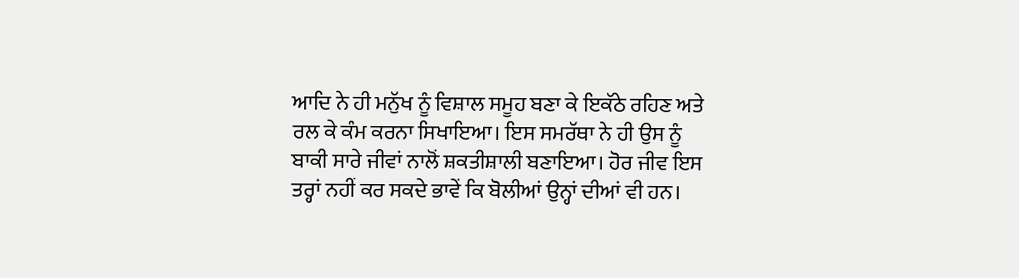ਆਦਿ ਨੇ ਹੀ ਮਨੁੱਖ ਨੂੰ ਵਿਸ਼ਾਲ ਸਮੂਹ ਬਣਾ ਕੇ ਇਕੱਠੇ ਰਹਿਣ ਅਤੇ ਰਲ ਕੇ ਕੰਮ ਕਰਨਾ ਸਿਖਾਇਆ। ਇਸ ਸਮਰੱਥਾ ਨੇ ਹੀ ਉਸ ਨੂੰ ਬਾਕੀ ਸਾਰੇ ਜੀਵਾਂ ਨਾਲੋਂ ਸ਼ਕਤੀਸ਼ਾਲੀ ਬਣਾਇਆ। ਹੋਰ ਜੀਵ ਇਸ ਤਰ੍ਹਾਂ ਨਹੀਂ ਕਰ ਸਕਦੇ ਭਾਵੇਂ ਕਿ ਬੋਲੀਆਂ ਉਨ੍ਹਾਂ ਦੀਆਂ ਵੀ ਹਨ।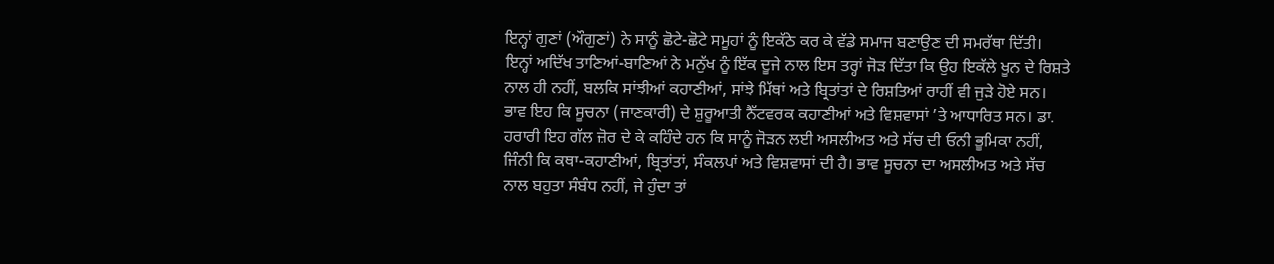ਇਨ੍ਹਾਂ ਗੁਣਾਂ (ਔਗੁਣਾਂ) ਨੇ ਸਾਨੂੰ ਛੋਟੇ-ਛੋਟੇ ਸਮੂਹਾਂ ਨੂੰ ਇਕੱਠੇ ਕਰ ਕੇ ਵੱਡੇ ਸਮਾਜ ਬਣਾਉਣ ਦੀ ਸਮਰੱਥਾ ਦਿੱਤੀ। ਇਨ੍ਹਾਂ ਅਦਿੱਖ ਤਾਣਿਆਂ-ਬਾਣਿਆਂ ਨੇ ਮਨੁੱਖ ਨੂੰ ਇੱਕ ਦੂਜੇ ਨਾਲ ਇਸ ਤਰ੍ਹਾਂ ਜੋੜ ਦਿੱਤਾ ਕਿ ਉਹ ਇਕੱਲੇ ਖੂਨ ਦੇ ਰਿਸ਼ਤੇ ਨਾਲ ਹੀ ਨਹੀਂ, ਬਲਕਿ ਸਾਂਝੀਆਂ ਕਹਾਣੀਆਂ, ਸਾਂਝੇ ਮਿੱਥਾਂ ਅਤੇ ਬ੍ਰਿਤਾਂਤਾਂ ਦੇ ਰਿਸ਼ਤਿਆਂ ਰਾਹੀਂ ਵੀ ਜੁੜੇ ਹੋਏ ਸਨ। ਭਾਵ ਇਹ ਕਿ ਸੂਚਨਾ (ਜਾਣਕਾਰੀ) ਦੇ ਸ਼ੁਰੂਆਤੀ ਨੈੱਟਵਰਕ ਕਹਾਣੀਆਂ ਅਤੇ ਵਿਸ਼ਵਾਸਾਂ ’ਤੇ ਆਧਾਰਿਤ ਸਨ। ਡਾ. ਹਰਾਰੀ ਇਹ ਗੱਲ ਜ਼ੋਰ ਦੇ ਕੇ ਕਹਿੰਦੇ ਹਨ ਕਿ ਸਾਨੂੰ ਜੋੜਨ ਲਈ ਅਸਲੀਅਤ ਅਤੇ ਸੱਚ ਦੀ ਓਨੀ ਭੂਮਿਕਾ ਨਹੀਂ, ਜਿੰਨੀ ਕਿ ਕਥਾ-ਕਹਾਣੀਆਂ, ਬ੍ਰਿਤਾਂਤਾਂ, ਸੰਕਲਪਾਂ ਅਤੇ ਵਿਸ਼ਵਾਸਾਂ ਦੀ ਹੈ। ਭਾਵ ਸੂਚਨਾ ਦਾ ਅਸਲੀਅਤ ਅਤੇ ਸੱਚ ਨਾਲ ਬਹੁਤਾ ਸੰਬੰਧ ਨਹੀਂ, ਜੇ ਹੁੰਦਾ ਤਾਂ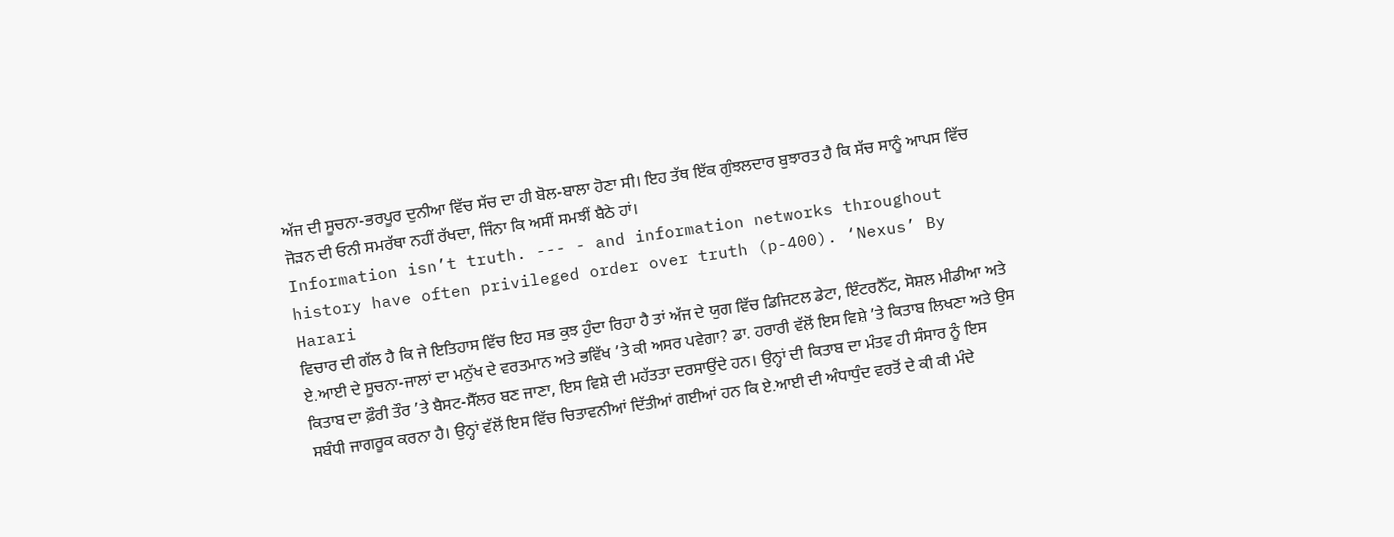ਅੱਜ ਦੀ ਸੂਚਨਾ-ਭਰਪੂਰ ਦੁਨੀਆ ਵਿੱਚ ਸੱਚ ਦਾ ਹੀ ਬੋਲ-ਬਾਲਾ ਹੋਣਾ ਸੀ। ਇਹ ਤੱਥ ਇੱਕ ਗੁੰਝਲਦਾਰ ਬੁਝਾਰਤ ਹੈ ਕਿ ਸੱਚ ਸਾਨੂੰ ਆਪਸ ਵਿੱਚ ਜੋੜਨ ਦੀ ਓਨੀ ਸਮਰੱਥਾ ਨਹੀਂ ਰੱਖਦਾ, ਜਿੰਨਾ ਕਿ ਅਸੀਂ ਸਮਝੀਂ ਬੈਠੇ ਹਾਂ।
Information isn’t truth. --- - and information networks throughout history have often privileged order over truth (p-400). ‘Nexus’ By Harari
ਵਿਚਾਰ ਦੀ ਗੱਲ ਹੈ ਕਿ ਜੇ ਇਤਿਹਾਸ ਵਿੱਚ ਇਹ ਸਭ ਕੁਝ ਹੁੰਦਾ ਰਿਹਾ ਹੈ ਤਾਂ ਅੱਜ ਦੇ ਯੁਗ ਵਿੱਚ ਡਿਜਿਟਲ ਡੇਟਾ, ਇੰਟਰਨੈੱਟ, ਸੋਸ਼ਲ ਮੀਡੀਆ ਅਤੇ ਏ.ਆਈ ਦੇ ਸੂਚਨਾ-ਜਾਲਾਂ ਦਾ ਮਨੁੱਖ ਦੇ ਵਰਤਮਾਨ ਅਤੇ ਭਵਿੱਖ ’ਤੇ ਕੀ ਅਸਰ ਪਵੇਗਾ? ਡਾ. ਹਰਾਰੀ ਵੱਲੋਂ ਇਸ ਵਿਸ਼ੇ ’ਤੇ ਕਿਤਾਬ ਲਿਖਣਾ ਅਤੇ ਉਸ ਕਿਤਾਬ ਦਾ ਫ਼ੌਰੀ ਤੌਰ ’ਤੇ ਬੈਸਟ-ਸੈੱਲਰ ਬਣ ਜਾਣਾ, ਇਸ ਵਿਸ਼ੇ ਦੀ ਮਹੱਤਤਾ ਦਰਸਾਉਂਦੇ ਹਨ। ਉਨ੍ਹਾਂ ਦੀ ਕਿਤਾਬ ਦਾ ਮੰਤਵ ਹੀ ਸੰਸਾਰ ਨੂੰ ਇਸ ਸਬੰਧੀ ਜਾਗਰੂਕ ਕਰਨਾ ਹੈ। ਉਨ੍ਹਾਂ ਵੱਲੋਂ ਇਸ ਵਿੱਚ ਚਿਤਾਵਨੀਆਂ ਦਿੱਤੀਆਂ ਗਈਆਂ ਹਨ ਕਿ ਏ.ਆਈ ਦੀ ਅੰਧਾਧੁੰਦ ਵਰਤੋਂ ਦੇ ਕੀ ਕੀ ਮੰਦੇ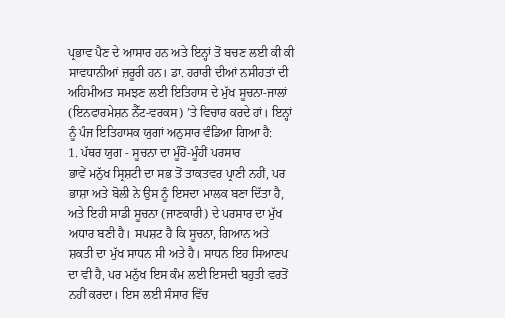ਪ੍ਰਭਾਵ ਪੈਣ ਦੇ ਆਸਾਰ ਹਨ ਅਤੇ ਇਨ੍ਹਾਂ ਤੋਂ ਬਚਣ ਲਈ ਕੀ ਕੀ ਸਾਵਧਾਨੀਆਂ ਜ਼ਰੂਰੀ ਹਨ। ਡਾ. ਹਰਾਰੀ ਦੀਆਂ ਨਸੀਹਤਾਂ ਦੀ ਅਹਿਮੀਅਤ ਸਮਝਣ ਲਈ ਇਤਿਹਾਸ ਦੇ ਮੁੱਖ ਸੂਚਨਾ-ਜਾਲਾਂ (ਇਨਫਾਰਮੇਸ਼ਨ ਨੈੱਟ-ਵਰਕਸ) ’ਤੇ ਵਿਚਾਰ ਕਰਦੇ ਹਾਂ। ਇਨ੍ਹਾਂ ਨੂੰ ਪੰਜ ਇਤਿਹਾਸਕ ਯੁਗਾਂ ਅਨੁਸਾਰ ਵੰਡਿਆ ਗਿਆ ਹੈ:
1. ਪੱਥਰ ਯੁਗ - ਸੂਚਨਾ ਦਾ ਮੂੰਹੋਂ-ਮੂੰਹੀਂ ਪਰਸਾਰ
ਭਾਵੇਂ ਮਨੁੱਖ ਸ੍ਰਿਸ਼ਟੀ ਦਾ ਸਭ ਤੋਂ ਤਾਕਤਵਰ ਪ੍ਰਾਣੀ ਨਹੀਂ, ਪਰ ਭਾਸ਼ਾ ਅਤੇ ਬੋਲੀ ਨੇ ਉਸ ਨੂੰ ਇਸਦਾ ਮਾਲਕ ਬਣਾ ਦਿੱਤਾ ਹੈ, ਅਤੇ ਇਹੀ ਸਾਡੀ ਸੂਚਨਾ (ਜਾਣਕਾਰੀ) ਦੇ ਪਰਸਾਰ ਦਾ ਮੁੱਖ ਅਧਾਰ ਬਣੀ ਹੈ। ਸਪਸ਼ਟ ਹੈ ਕਿ ਸੂਚਨਾ, ਗਿਆਨ ਅਤੇ ਸ਼ਕਤੀ ਦਾ ਮੁੱਖ ਸਾਧਨ ਸੀ ਅਤੇ ਹੈ। ਸਾਧਨ ਇਹ ਸਿਆਣਪ ਦਾ ਵੀ ਹੈ, ਪਰ ਮਨੁੱਖ ਇਸ ਕੰਮ ਲਈ ਇਸਦੀ ਬਹੁਤੀ ਵਰਤੋਂ ਨਹੀਂ ਕਰਦਾ। ਇਸ ਲਈ ਸੰਸਾਰ ਵਿੱਚ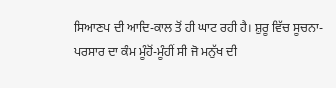ਸਿਆਣਪ ਦੀ ਆਦਿ-ਕਾਲ ਤੋਂ ਹੀ ਘਾਟ ਰਹੀ ਹੈ। ਸ਼ੁਰੂ ਵਿੱਚ ਸੂਚਨਾ-ਪਰਸਾਰ ਦਾ ਕੰਮ ਮੂੰਹੋਂ-ਮੂੰਹੀਂ ਸੀ ਜੋ ਮਨੁੱਖ ਦੀ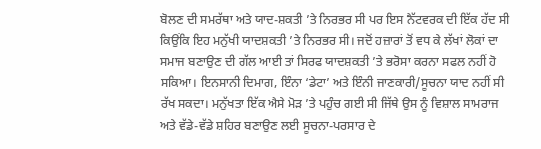ਬੋਲਣ ਦੀ ਸਮਰੱਥਾ ਅਤੇ ਯਾਦ-ਸ਼ਕਤੀ ’ਤੇ ਨਿਰਭਰ ਸੀ ਪਰ ਇਸ ਨੈੱਟਵਰਕ ਦੀ ਇੱਕ ਹੱਦ ਸੀ ਕਿਉਂਕਿ ਇਹ ਮਨੁੱਖੀ ਯਾਦਸ਼ਕਤੀ ’ਤੇ ਨਿਰਭਰ ਸੀ। ਜਦੋਂ ਹਜ਼ਾਰਾਂ ਤੋਂ ਵਧ ਕੇ ਲੱਖਾਂ ਲੋਕਾਂ ਦਾ ਸਮਾਜ ਬਣਾਉਣ ਦੀ ਗੱਲ ਆਈ ਤਾਂ ਸਿਰਫ ਯਾਦਸ਼ਕਤੀ ’ਤੇ ਭਰੋਸਾ ਕਰਨਾ ਸਫਲ ਨਹੀਂ ਹੋ ਸਕਿਆ। ਇਨਸਾਨੀ ਦਿਮਾਗ, ਇੰਨਾ ‘ਡੇਟਾ’ ਅਤੇ ਇੰਨੀ ਜਾਣਕਾਰੀ/ਸੂਚਨਾ ਯਾਦ ਨਹੀਂ ਸੀ ਰੱਖ ਸਕਦਾ। ਮਨੁੱਖਤਾ ਇੱਕ ਐਸੇ ਮੋੜ ’ਤੇ ਪਹੁੰਚ ਗਈ ਸੀ ਜਿੱਥੇ ਉਸ ਨੂੰ ਵਿਸ਼ਾਲ ਸਾਮਰਾਜ ਅਤੇ ਵੱਡੇ-ਵੱਡੇ ਸ਼ਹਿਰ ਬਣਾਉਣ ਲਈ ਸੂਚਨਾ-ਪਰਸਾਰ ਦੇ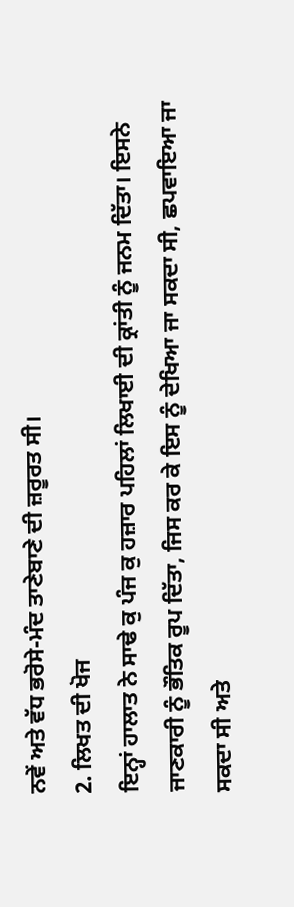ਨਵੇਂ ਅਤੇ ਵੱਧ ਭਰੋਸੇ-ਮੰਦ ਤਾਣੇਬਾਣੇ ਦੀ ਜ਼ਰੂਰਤ ਸੀ।
2. ਲਿਖਤ ਦੀ ਖੋਜ
ਇਨ੍ਹਾਂ ਹਾਲਾਤ ਨੇ ਸਾਢੇ ਕੁ ਪੰਜ ਕੁ ਹਜ਼ਾਰ ਪਹਿਲਾਂ ਲਿਖਾਈ ਦੀ ਕ੍ਰਾਂਤੀ ਨੂੰ ਜਨਮ ਦਿੱਤਾ। ਇਸਨੇ ਜਾਣਕਾਰੀ ਨੂੰ ਭੌਤਿਕ ਰੂਪ ਦਿੱਤਾ, ਜਿਸ ਕਰ ਕੇ ਇਸ ਨੂੰ ਦੇਖਿਆ ਜਾ ਸਕਦਾ ਸੀ, ਛਪਵਾਇਆ ਜਾ ਸਕਦਾ ਸੀ ਅਤੇ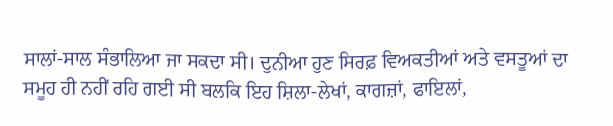ਸਾਲਾਂ-ਸਾਲ ਸੰਭਾਲਿਆ ਜਾ ਸਕਦਾ ਸੀ। ਦੁਨੀਆ ਹੁਣ ਸਿਰਫ਼ ਵਿਅਕਤੀਆਂ ਅਤੇ ਵਸਤੂਆਂ ਦਾ ਸਮੂਹ ਹੀ ਨਹੀਂ ਰਹਿ ਗਈ ਸੀ ਬਲਕਿ ਇਹ ਸ਼ਿਲਾ-ਲੇਖਾਂ, ਕਾਗਜ਼ਾਂ, ਫਾਇਲਾਂ,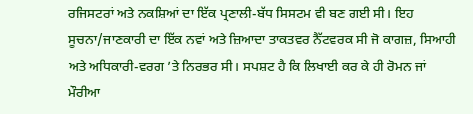ਰਜਿਸਟਰਾਂ ਅਤੇ ਨਕਸ਼ਿਆਂ ਦਾ ਇੱਕ ਪ੍ਰਣਾਲੀ-ਬੱਧ ਸਿਸਟਮ ਵੀ ਬਣ ਗਈ ਸੀ। ਇਹ ਸੂਚਨਾ/ਜਾਣਕਾਰੀ ਦਾ ਇੱਕ ਨਵਾਂ ਅਤੇ ਜ਼ਿਆਦਾ ਤਾਕਤਵਰ ਨੈੱਟਵਰਕ ਸੀ ਜੋ ਕਾਗਜ਼, ਸਿਆਹੀ ਅਤੇ ਅਧਿਕਾਰੀ-ਵਰਗ ’ਤੇ ਨਿਰਭਰ ਸੀ। ਸਪਸ਼ਟ ਹੈ ਕਿ ਲਿਖਾਈ ਕਰ ਕੇ ਹੀ ਰੋਮਨ ਜਾਂ ਮੌਰੀਆ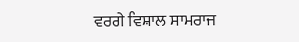ਵਰਗੇ ਵਿਸ਼ਾਲ ਸਾਮਰਾਜ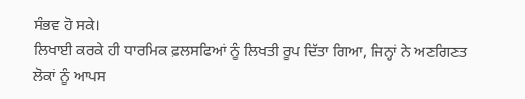ਸੰਭਵ ਹੋ ਸਕੇ।
ਲਿਖਾਈ ਕਰਕੇ ਹੀ ਧਾਰਮਿਕ ਫ਼ਲਸਫਿਆਂ ਨੂੰ ਲਿਖਤੀ ਰੂਪ ਦਿੱਤਾ ਗਿਆ, ਜਿਨ੍ਹਾਂ ਨੇ ਅਣਗਿਣਤ ਲੋਕਾਂ ਨੂੰ ਆਪਸ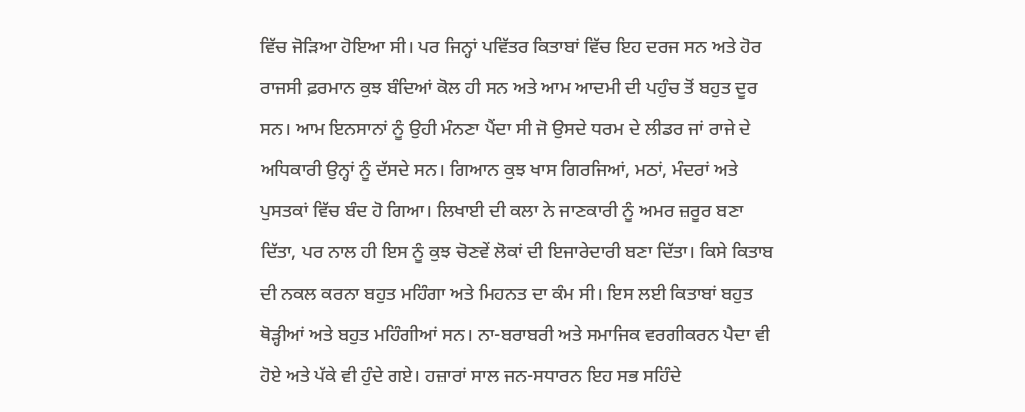ਵਿੱਚ ਜੋੜਿਆ ਹੋਇਆ ਸੀ। ਪਰ ਜਿਨ੍ਹਾਂ ਪਵਿੱਤਰ ਕਿਤਾਬਾਂ ਵਿੱਚ ਇਹ ਦਰਜ ਸਨ ਅਤੇ ਹੋਰ ਰਾਜਸੀ ਫ਼ਰਮਾਨ ਕੁਝ ਬੰਦਿਆਂ ਕੋਲ ਹੀ ਸਨ ਅਤੇ ਆਮ ਆਦਮੀ ਦੀ ਪਹੁੰਚ ਤੋਂ ਬਹੁਤ ਦੂਰ ਸਨ। ਆਮ ਇਨਸਾਨਾਂ ਨੂੰ ਉਹੀ ਮੰਨਣਾ ਪੈਂਦਾ ਸੀ ਜੋ ਉਸਦੇ ਧਰਮ ਦੇ ਲੀਡਰ ਜਾਂ ਰਾਜੇ ਦੇ ਅਧਿਕਾਰੀ ਉਨ੍ਹਾਂ ਨੂੰ ਦੱਸਦੇ ਸਨ। ਗਿਆਨ ਕੁਝ ਖਾਸ ਗਿਰਜਿਆਂ, ਮਠਾਂ, ਮੰਦਰਾਂ ਅਤੇ ਪੁਸਤਕਾਂ ਵਿੱਚ ਬੰਦ ਹੋ ਗਿਆ। ਲਿਖਾਈ ਦੀ ਕਲਾ ਨੇ ਜਾਣਕਾਰੀ ਨੂੰ ਅਮਰ ਜ਼ਰੂਰ ਬਣਾ ਦਿੱਤਾ, ਪਰ ਨਾਲ ਹੀ ਇਸ ਨੂੰ ਕੁਝ ਚੋਣਵੇਂ ਲੋਕਾਂ ਦੀ ਇਜਾਰੇਦਾਰੀ ਬਣਾ ਦਿੱਤਾ। ਕਿਸੇ ਕਿਤਾਬ ਦੀ ਨਕਲ ਕਰਨਾ ਬਹੁਤ ਮਹਿੰਗਾ ਅਤੇ ਮਿਹਨਤ ਦਾ ਕੰਮ ਸੀ। ਇਸ ਲਈ ਕਿਤਾਬਾਂ ਬਹੁਤ ਥੋੜ੍ਹੀਆਂ ਅਤੇ ਬਹੁਤ ਮਹਿੰਗੀਆਂ ਸਨ। ਨਾ-ਬਰਾਬਰੀ ਅਤੇ ਸਮਾਜਿਕ ਵਰਗੀਕਰਨ ਪੈਦਾ ਵੀ ਹੋਏ ਅਤੇ ਪੱਕੇ ਵੀ ਹੁੰਦੇ ਗਏ। ਹਜ਼ਾਰਾਂ ਸਾਲ ਜਨ-ਸਧਾਰਨ ਇਹ ਸਭ ਸਹਿੰਦੇ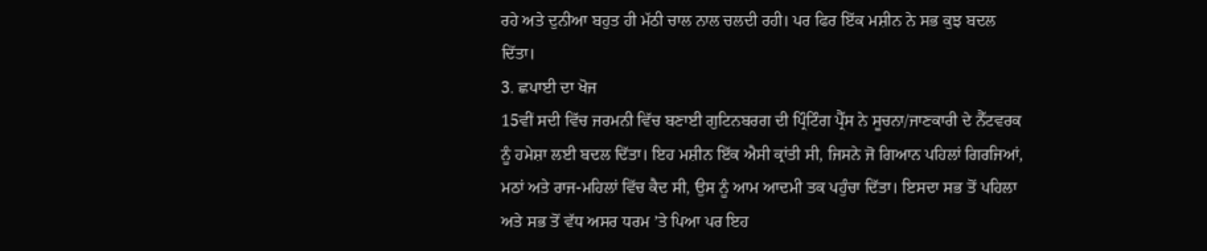ਰਹੇ ਅਤੇ ਦੁਨੀਆ ਬਹੁਤ ਹੀ ਮੱਠੀ ਚਾਲ ਨਾਲ ਚਲਦੀ ਰਹੀ। ਪਰ ਫਿਰ ਇੱਕ ਮਸ਼ੀਨ ਨੇ ਸਭ ਕੁਝ ਬਦਲ ਦਿੱਤਾ।
3. ਛਪਾਈ ਦਾ ਖੋਜ
15ਵੀਂ ਸਦੀ ਵਿੱਚ ਜਰਮਨੀ ਵਿੱਚ ਬਣਾਈ ਗੁਟਿਨਬਰਗ ਦੀ ਪ੍ਰਿੰਟਿੰਗ ਪ੍ਰੈੱਸ ਨੇ ਸੂਚਨਾ/ਜਾਣਕਾਰੀ ਦੇ ਨੈੱਟਵਰਕ ਨੂੰ ਹਮੇਸ਼ਾ ਲਈ ਬਦਲ ਦਿੱਤਾ। ਇਹ ਮਸ਼ੀਨ ਇੱਕ ਐਸੀ ਕ੍ਰਾਂਤੀ ਸੀ, ਜਿਸਨੇ ਜੋ ਗਿਆਨ ਪਹਿਲਾਂ ਗਿਰਜਿਆਂ, ਮਠਾਂ ਅਤੇ ਰਾਜ-ਮਹਿਲਾਂ ਵਿੱਚ ਕੈਦ ਸੀ, ਉਸ ਨੂੰ ਆਮ ਆਦਮੀ ਤਕ ਪਹੁੰਚਾ ਦਿੱਤਾ। ਇਸਦਾ ਸਭ ਤੋਂ ਪਹਿਲਾ ਅਤੇ ਸਭ ਤੋਂ ਵੱਧ ਅਸਰ ਧਰਮ ’ਤੇ ਪਿਆ ਪਰ ਇਹ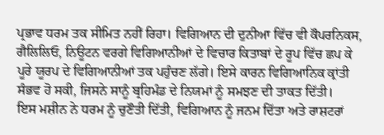ਪ੍ਰਭਾਵ ਧਰਮ ਤਕ ਸੀਮਿਤ ਨਹੀਂ ਰਿਹਾ। ਵਿਗਿਆਨ ਦੀ ਦੁਨੀਆ ਵਿੱਚ ਵੀ ਕੌਪਰਨਿਕਸ, ਗੈਲਿਲਿਓ, ਨਿਊਟਨ ਵਰਗੇ ਵਿਗਿਆਨੀਆਂ ਦੇ ਵਿਚਾਰ ਕਿਤਾਬਾਂ ਦੇ ਰੂਪ ਵਿੱਚ ਛਪ ਕੇ ਪੂਰੇ ਯੂਰਪ ਦੇ ਵਿਗਿਆਨੀਆਂ ਤਕ ਪਹੁੰਚਣ ਲੱਗੇ। ਇਸੇ ਕਾਰਨ ਵਿਗਿਆਨਿਕ ਕ੍ਰਾਂਤੀ ਸੰਭਵ ਹੋ ਸਕੀ, ਜਿਸਨੇ ਸਾਨੂੰ ਬ੍ਰਹਿਮੰਡ ਦੇ ਨਿਯਮਾਂ ਨੂੰ ਸਮਝਣ ਦੀ ਤਾਕਤ ਦਿੱਤੀ।
ਇਸ ਮਸ਼ੀਨ ਨੇ ਧਰਮ ਨੂੰ ਚੁਣੌਤੀ ਦਿੱਤੀ, ਵਿਗਿਆਨ ਨੂੰ ਜਨਮ ਦਿੱਤਾ ਅਤੇ ਰਾਸ਼ਟਰਾਂ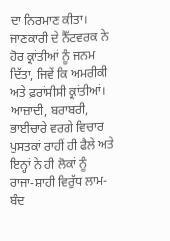ਦਾ ਨਿਰਮਾਣ ਕੀਤਾ। ਜਾਣਕਾਰੀ ਦੇ ਨੈੱਟਵਰਕ ਨੇ ਹੋਰ ਕ੍ਰਾਂਤੀਆਂ ਨੂੰ ਜਨਮ ਦਿੱਤਾ, ਜਿਵੇਂ ਕਿ ਅਮਰੀਕੀ ਅਤੇ ਫ਼ਰਾਂਸੀਸੀ ਕ੍ਰਾਂਤੀਆਂ। ਆਜ਼ਾਦੀ, ਬਰਾਬਰੀ, ਭਾਈਚਾਰੇ ਵਰਗੇ ਵਿਚਾਰ ਪੁਸਤਕਾਂ ਰਾਹੀਂ ਹੀ ਫੈਲੇ ਅਤੇ ਇਨ੍ਹਾਂ ਨੇ ਹੀ ਲੋਕਾਂ ਨੂੰ ਰਾਜਾ-ਸ਼ਾਹੀ ਵਿਰੁੱਧ ਲਾਮ-ਬੰਦ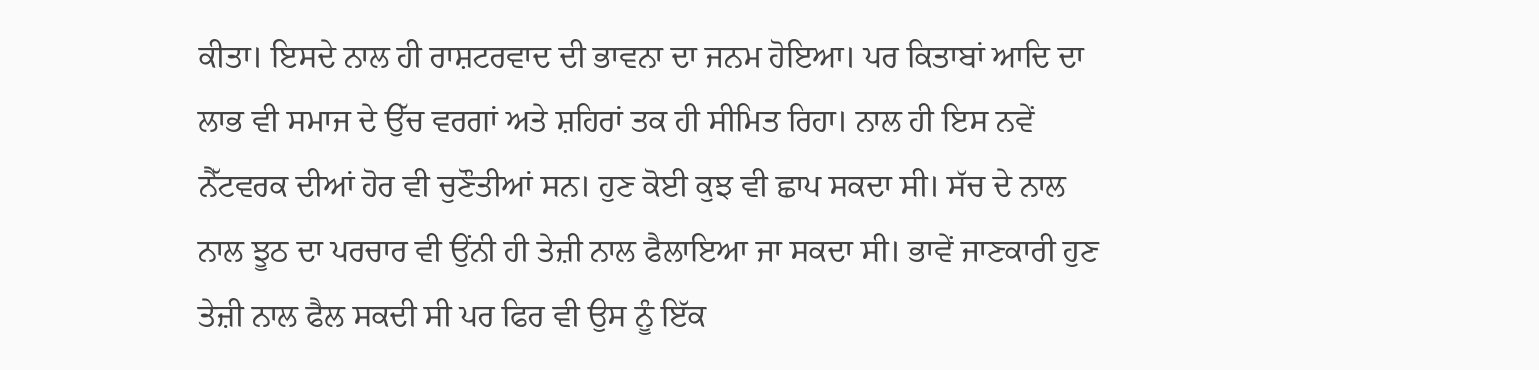ਕੀਤਾ। ਇਸਦੇ ਨਾਲ ਹੀ ਰਾਸ਼ਟਰਵਾਦ ਦੀ ਭਾਵਨਾ ਦਾ ਜਨਮ ਹੋਇਆ। ਪਰ ਕਿਤਾਬਾਂ ਆਦਿ ਦਾ ਲਾਭ ਵੀ ਸਮਾਜ ਦੇ ਉੱਚ ਵਰਗਾਂ ਅਤੇ ਸ਼ਹਿਰਾਂ ਤਕ ਹੀ ਸੀਮਿਤ ਰਿਹਾ। ਨਾਲ ਹੀ ਇਸ ਨਵੇਂ ਨੈੱਟਵਰਕ ਦੀਆਂ ਹੋਰ ਵੀ ਚੁਣੌਤੀਆਂ ਸਨ। ਹੁਣ ਕੋਈ ਕੁਝ ਵੀ ਛਾਪ ਸਕਦਾ ਸੀ। ਸੱਚ ਦੇ ਨਾਲ ਨਾਲ ਝੂਠ ਦਾ ਪਰਚਾਰ ਵੀ ਉਂਨੀ ਹੀ ਤੇਜ਼ੀ ਨਾਲ ਫੈਲਾਇਆ ਜਾ ਸਕਦਾ ਸੀ। ਭਾਵੇਂ ਜਾਣਕਾਰੀ ਹੁਣ ਤੇਜ਼ੀ ਨਾਲ ਫੈਲ ਸਕਦੀ ਸੀ ਪਰ ਫਿਰ ਵੀ ਉਸ ਨੂੰ ਇੱਕ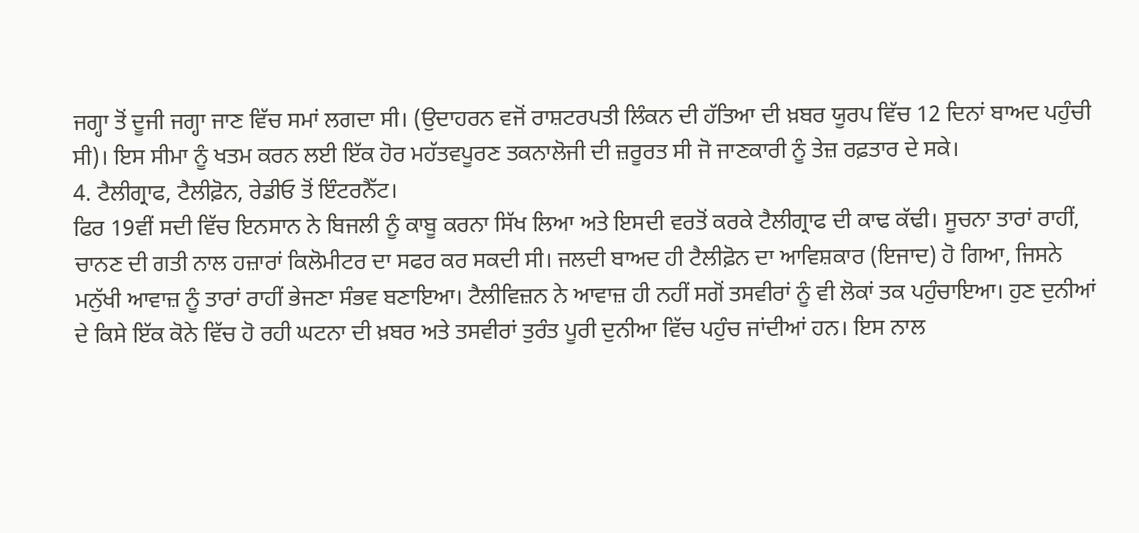ਜਗ੍ਹਾ ਤੋਂ ਦੂਜੀ ਜਗ੍ਹਾ ਜਾਣ ਵਿੱਚ ਸਮਾਂ ਲਗਦਾ ਸੀ। (ਉਦਾਹਰਨ ਵਜੋਂ ਰਾਸ਼ਟਰਪਤੀ ਲਿੰਕਨ ਦੀ ਹੱਤਿਆ ਦੀ ਖ਼ਬਰ ਯੂਰਪ ਵਿੱਚ 12 ਦਿਨਾਂ ਬਾਅਦ ਪਹੁੰਚੀ ਸੀ)। ਇਸ ਸੀਮਾ ਨੂੰ ਖਤਮ ਕਰਨ ਲਈ ਇੱਕ ਹੋਰ ਮਹੱਤਵਪੂਰਣ ਤਕਨਾਲੋਜੀ ਦੀ ਜ਼ਰੂਰਤ ਸੀ ਜੋ ਜਾਣਕਾਰੀ ਨੂੰ ਤੇਜ਼ ਰਫ਼ਤਾਰ ਦੇ ਸਕੇ।
4. ਟੈਲੀਗ੍ਰਾਫ, ਟੈਲੀਫ਼ੋਨ, ਰੇਡੀਓ ਤੋਂ ਇੰਟਰਨੈੱਟ।
ਫਿਰ 19ਵੀਂ ਸਦੀ ਵਿੱਚ ਇਨਸਾਨ ਨੇ ਬਿਜਲੀ ਨੂੰ ਕਾਬੂ ਕਰਨਾ ਸਿੱਖ ਲਿਆ ਅਤੇ ਇਸਦੀ ਵਰਤੋਂ ਕਰਕੇ ਟੈਲੀਗ੍ਰਾਫ ਦੀ ਕਾਢ ਕੱਢੀ। ਸੂਚਨਾ ਤਾਰਾਂ ਰਾਹੀਂ, ਚਾਨਣ ਦੀ ਗਤੀ ਨਾਲ ਹਜ਼ਾਰਾਂ ਕਿਲੋਮੀਟਰ ਦਾ ਸਫਰ ਕਰ ਸਕਦੀ ਸੀ। ਜਲਦੀ ਬਾਅਦ ਹੀ ਟੈਲੀਫ਼ੋਨ ਦਾ ਆਵਿਸ਼ਕਾਰ (ਇਜਾਦ) ਹੋ ਗਿਆ, ਜਿਸਨੇ ਮਨੁੱਖੀ ਆਵਾਜ਼ ਨੂੰ ਤਾਰਾਂ ਰਾਹੀਂ ਭੇਜਣਾ ਸੰਭਵ ਬਣਾਇਆ। ਟੈਲੀਵਿਜ਼ਨ ਨੇ ਆਵਾਜ਼ ਹੀ ਨਹੀਂ ਸਗੋਂ ਤਸਵੀਰਾਂ ਨੂੰ ਵੀ ਲੋਕਾਂ ਤਕ ਪਹੁੰਚਾਇਆ। ਹੁਣ ਦੁਨੀਆਂ ਦੇ ਕਿਸੇ ਇੱਕ ਕੋਨੇ ਵਿੱਚ ਹੋ ਰਹੀ ਘਟਨਾ ਦੀ ਖ਼ਬਰ ਅਤੇ ਤਸਵੀਰਾਂ ਤੁਰੰਤ ਪੂਰੀ ਦੁਨੀਆ ਵਿੱਚ ਪਹੁੰਚ ਜਾਂਦੀਆਂ ਹਨ। ਇਸ ਨਾਲ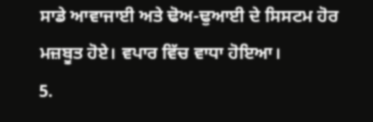ਸਾਡੇ ਆਵਾਜਾਈ ਅਤੇ ਢੋਅ-ਢੁਆਈ ਦੇ ਸਿਸਟਮ ਹੋਰ ਮਜ਼ਬੂਤ ਹੋਏ। ਵਪਾਰ ਵਿੱਚ ਵਾਧਾ ਹੋਇਆ।
5.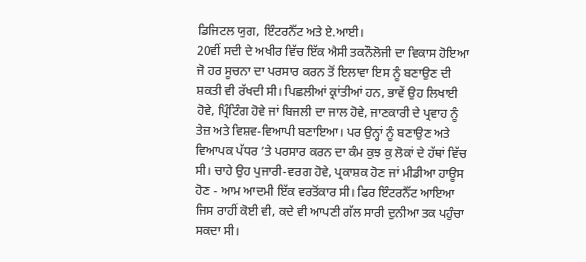ਡਿਜਿਟਲ ਯੁਗ, ਇੰਟਰਨੈੱਟ ਅਤੇ ਏ.ਆਈ।
20ਵੀਂ ਸਦੀ ਦੇ ਅਖੀਰ ਵਿੱਚ ਇੱਕ ਐਸੀ ਤਕਨੌਲੋਜੀ ਦਾ ਵਿਕਾਸ ਹੋਇਆ ਜੋ ਹਰ ਸੂਚਨਾ ਦਾ ਪਰਸਾਰ ਕਰਨ ਤੋਂ ਇਲਾਵਾ ਇਸ ਨੂੰ ਬਣਾਉਣ ਦੀ ਸ਼ਕਤੀ ਵੀ ਰੱਖਦੀ ਸੀ। ਪਿਛਲੀਆਂ ਕ੍ਰਾਂਤੀਆਂ ਹਨ, ਭਾਵੇਂ ਉਹ ਲਿਖਾਈ ਹੋਵੇ, ਪ੍ਰਿੰਟਿੰਗ ਹੋਵੇ ਜਾਂ ਬਿਜਲੀ ਦਾ ਜਾਲ ਹੋਵੇ, ਜਾਣਕਾਰੀ ਦੇ ਪ੍ਰਵਾਹ ਨੂੰ ਤੇਜ਼ ਅਤੇ ਵਿਸ਼ਵ-ਵਿਆਪੀ ਬਣਾਇਆ। ਪਰ ਉਨ੍ਹਾਂ ਨੂੰ ਬਣਾਉਣ ਅਤੇ ਵਿਆਪਕ ਪੱਧਰ ’ਤੇ ਪਰਸਾਰ ਕਰਨ ਦਾ ਕੰਮ ਕੁਝ ਕੁ ਲੋਕਾਂ ਦੇ ਹੱਥਾਂ ਵਿੱਚ ਸੀ। ਚਾਹੇ ਉਹ ਪੁਜਾਰੀ-ਵਰਗ ਹੋਵੇ, ਪ੍ਰਕਾਸ਼ਕ ਹੋਣ ਜਾਂ ਮੀਡੀਆ ਹਾਊਸ ਹੋਣ - ਆਮ ਆਦਮੀ ਇੱਕ ਵਰਤੋਂਕਾਰ ਸੀ। ਫਿਰ ਇੰਟਰਨੈੱਟ ਆਇਆ ਜਿਸ ਰਾਹੀਂ ਕੋਈ ਵੀ, ਕਦੇ ਵੀ ਆਪਣੀ ਗੱਲ ਸਾਰੀ ਦੁਨੀਆ ਤਕ ਪਹੁੰਚਾ ਸਕਦਾ ਸੀ।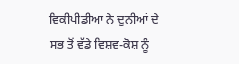ਵਿਕੀਪੀਡੀਆ ਨੇ ਦੁਨੀਆਂ ਦੇ ਸਭ ਤੋਂ ਵੱਡੇ ਵਿਸ਼ਵ-ਕੋਸ਼ ਨੂੰ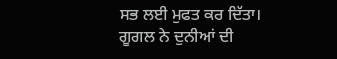ਸਭ ਲਈ ਮੁਫਤ ਕਰ ਦਿੱਤਾ। ਗੂਗਲ ਨੇ ਦੁਨੀਆਂ ਦੀ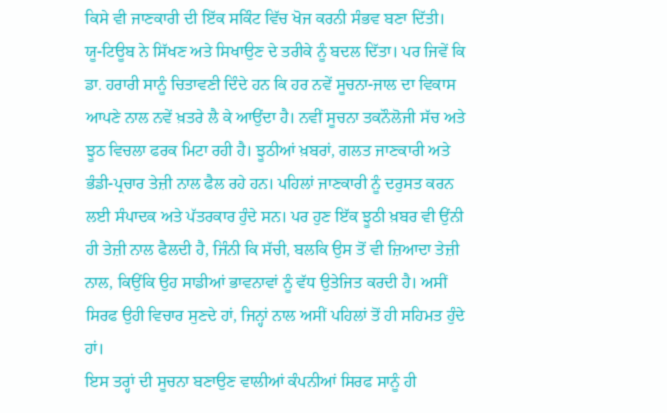ਕਿਸੇ ਵੀ ਜਾਣਕਾਰੀ ਦੀ ਇੱਕ ਸਕਿੰਟ ਵਿੱਚ ਖੋਜ ਕਰਨੀ ਸੰਭਵ ਬਣਾ ਦਿੱਤੀ। ਯੂ-ਟਿਊਬ ਨੇ ਸਿੱਖਣ ਅਤੇ ਸਿਖਾਉਣ ਦੇ ਤਰੀਕੇ ਨੂੰ ਬਦਲ ਦਿੱਤਾ। ਪਰ ਜਿਵੇਂ ਕਿ ਡਾ. ਹਰਾਰੀ ਸਾਨੂੰ ਚਿਤਾਵਣੀ ਦਿੰਦੇ ਹਨ ਕਿ ਹਰ ਨਵੇਂ ਸੂਚਨਾ-ਜਾਲ ਦਾ ਵਿਕਾਸ ਆਪਣੇ ਨਾਲ ਨਵੇਂ ਖ਼ਤਰੇ ਲੈ ਕੇ ਆਉਂਦਾ ਹੈ। ਨਵੀਂ ਸੂਚਨਾ ਤਕਨੌਲੋਜੀ ਸੱਚ ਅਤੇ ਝੂਠ ਵਿਚਲਾ ਫਰਕ ਮਿਟਾ ਰਹੀ ਹੈ। ਝੂਠੀਆਂ ਖ਼ਬਰਾਂ, ਗਲਤ ਜਾਣਕਾਰੀ ਅਤੇ ਭੰਡੀ-ਪ੍ਰਚਾਰ ਤੇਜ਼ੀ ਨਾਲ ਫੈਲ ਰਹੇ ਹਨ। ਪਹਿਲਾਂ ਜਾਣਕਾਰੀ ਨੂੰ ਦਰੁਸਤ ਕਰਨ ਲਈ ਸੰਪਾਦਕ ਅਤੇ ਪੱਤਰਕਾਰ ਹੁੰਦੇ ਸਨ। ਪਰ ਹੁਣ ਇੱਕ ਝੂਠੀ ਖ਼ਬਰ ਵੀ ਉਂਨੀ ਹੀ ਤੇਜ਼ੀ ਨਾਲ ਫੈਲਦੀ ਹੈ, ਜਿੰਨੀ ਕਿ ਸੱਚੀ, ਬਲਕਿ ਉਸ ਤੋਂ ਵੀ ਜ਼ਿਆਦਾ ਤੇਜ਼ੀ ਨਾਲ, ਕਿਉਂਕਿ ਉਹ ਸਾਡੀਆਂ ਭਾਵਨਾਵਾਂ ਨੂੰ ਵੱਧ ਉਤੇਜਿਤ ਕਰਦੀ ਹੈ। ਅਸੀਂ ਸਿਰਫ ਉਹੀ ਵਿਚਾਰ ਸੁਣਦੇ ਹਾਂ, ਜਿਨ੍ਹਾਂ ਨਾਲ ਅਸੀਂ ਪਹਿਲਾਂ ਤੋਂ ਹੀ ਸਹਿਮਤ ਹੁੰਦੇ ਹਾਂ।
ਇਸ ਤਰ੍ਹਾਂ ਦੀ ਸੂਚਨਾ ਬਣਾਉਣ ਵਾਲੀਆਂ ਕੰਪਨੀਆਂ ਸਿਰਫ ਸਾਨੂੰ ਹੀ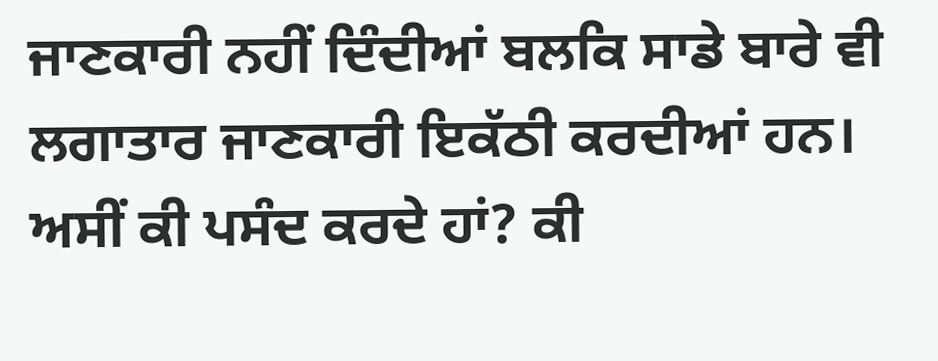ਜਾਣਕਾਰੀ ਨਹੀਂ ਦਿੰਦੀਆਂ ਬਲਕਿ ਸਾਡੇ ਬਾਰੇ ਵੀ ਲਗਾਤਾਰ ਜਾਣਕਾਰੀ ਇਕੱਠੀ ਕਰਦੀਆਂ ਹਨ। ਅਸੀਂ ਕੀ ਪਸੰਦ ਕਰਦੇ ਹਾਂ? ਕੀ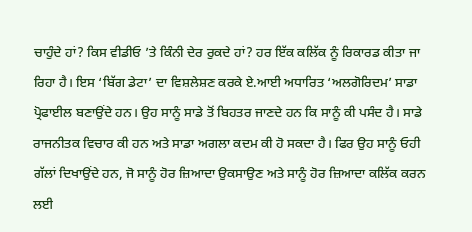ਚਾਹੁੰਦੇ ਹਾਂ? ਕਿਸ ਵੀਡੀਓ ’ਤੇ ਕਿੰਨੀ ਦੇਰ ਰੁਕਦੇ ਹਾਂ? ਹਰ ਇੱਕ ਕਲਿੱਕ ਨੂੰ ਰਿਕਾਰਡ ਕੀਤਾ ਜਾ ਰਿਹਾ ਹੈ। ਇਸ ‘ਬਿੱਗ ਡੇਟਾ’ ਦਾ ਵਿਸ਼ਲੇਸ਼ਣ ਕਰਕੇ ਏ.ਆਈ ਅਧਾਰਿਤ ‘ਅਲਗੋਰਿਦਮ’ ਸਾਡਾ ਪ੍ਰੋਫਾਈਲ ਬਣਾਉਂਦੇ ਹਨ। ਉਹ ਸਾਨੂੰ ਸਾਡੇ ਤੋਂ ਬਿਹਤਰ ਜਾਣਦੇ ਹਨ ਕਿ ਸਾਨੂੰ ਕੀ ਪਸੰਦ ਹੈ। ਸਾਡੇ ਰਾਜਨੀਤਕ ਵਿਚਾਰ ਕੀ ਹਨ ਅਤੇ ਸਾਡਾ ਅਗਲਾ ਕਦਮ ਕੀ ਹੋ ਸਕਦਾ ਹੈ। ਫਿਰ ਉਹ ਸਾਨੂੰ ਓਹੀ ਗੱਲਾਂ ਦਿਖਾਉਂਦੇ ਹਨ, ਜੋ ਸਾਨੂੰ ਹੋਰ ਜ਼ਿਆਦਾ ਉਕਸਾਉਣ ਅਤੇ ਸਾਨੂੰ ਹੋਰ ਜ਼ਿਆਦਾ ਕਲਿੱਕ ਕਰਨ ਲਈ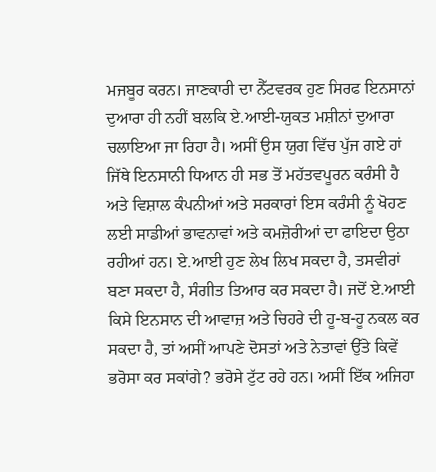ਮਜਬੂਰ ਕਰਨ। ਜਾਣਕਾਰੀ ਦਾ ਨੈੱਟਵਰਕ ਹੁਣ ਸਿਰਫ ਇਨਸਾਨਾਂ ਦੁਆਰਾ ਹੀ ਨਹੀਂ ਬਲਕਿ ਏ.ਆਈ-ਯੁਕਤ ਮਸ਼ੀਨਾਂ ਦੁਆਰਾ ਚਲਾਇਆ ਜਾ ਰਿਹਾ ਹੈ। ਅਸੀਂ ਉਸ ਯੁਗ ਵਿੱਚ ਪੁੱਜ ਗਏ ਹਾਂ ਜਿੱਥੇ ਇਨਸਾਨੀ ਧਿਆਨ ਹੀ ਸਭ ਤੋਂ ਮਹੱਤਵਪੂਰਨ ਕਰੰਸੀ ਹੈ ਅਤੇ ਵਿਸ਼ਾਲ ਕੰਪਨੀਆਂ ਅਤੇ ਸਰਕਾਰਾਂ ਇਸ ਕਰੰਸੀ ਨੂੰ ਖੋਹਣ ਲਈ ਸਾਡੀਆਂ ਭਾਵਨਾਵਾਂ ਅਤੇ ਕਮਜ਼ੋਰੀਆਂ ਦਾ ਫਾਇਦਾ ਉਠਾ ਰਹੀਆਂ ਹਨ। ਏ.ਆਈ ਹੁਣ ਲੇਖ ਲਿਖ ਸਕਦਾ ਹੈ, ਤਸਵੀਰਾਂ ਬਣਾ ਸਕਦਾ ਹੈ, ਸੰਗੀਤ ਤਿਆਰ ਕਰ ਸਕਦਾ ਹੈ। ਜਦੋਂ ਏ.ਆਈ ਕਿਸੇ ਇਨਸਾਨ ਦੀ ਆਵਾਜ਼ ਅਤੇ ਚਿਹਰੇ ਦੀ ਹੂ-ਬ-ਹੂ ਨਕਲ ਕਰ ਸਕਦਾ ਹੈ, ਤਾਂ ਅਸੀਂ ਆਪਣੇ ਦੋਸਤਾਂ ਅਤੇ ਨੇਤਾਵਾਂ ਉੱਤੇ ਕਿਵੇਂ ਭਰੋਸਾ ਕਰ ਸਕਾਂਗੇ? ਭਰੋਸੇ ਟੁੱਟ ਰਹੇ ਹਨ। ਅਸੀਂ ਇੱਕ ਅਜਿਹਾ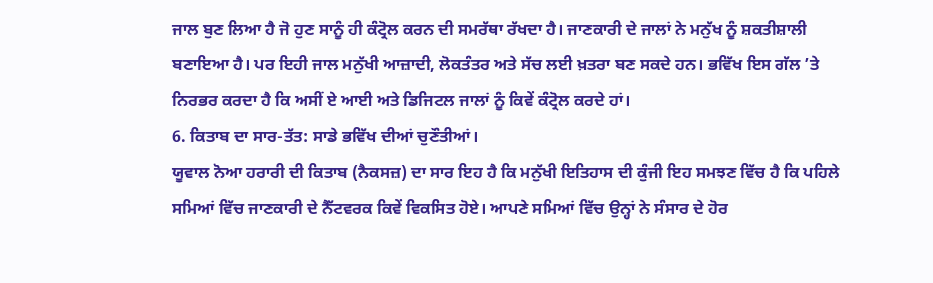ਜਾਲ ਬੁਣ ਲਿਆ ਹੈ ਜੋ ਹੁਣ ਸਾਨੂੰ ਹੀ ਕੰਟ੍ਰੋਲ ਕਰਨ ਦੀ ਸਮਰੱਥਾ ਰੱਖਦਾ ਹੈ। ਜਾਣਕਾਰੀ ਦੇ ਜਾਲਾਂ ਨੇ ਮਨੁੱਖ ਨੂੰ ਸ਼ਕਤੀਸ਼ਾਲੀ ਬਣਾਇਆ ਹੈ। ਪਰ ਇਹੀ ਜਾਲ ਮਨੁੱਖੀ ਆਜ਼ਾਦੀ, ਲੋਕਤੰਤਰ ਅਤੇ ਸੱਚ ਲਈ ਖ਼ਤਰਾ ਬਣ ਸਕਦੇ ਹਨ। ਭਵਿੱਖ ਇਸ ਗੱਲ ’ਤੇ ਨਿਰਭਰ ਕਰਦਾ ਹੈ ਕਿ ਅਸੀਂ ਏ ਆਈ ਅਤੇ ਡਿਜਿਟਲ ਜਾਲਾਂ ਨੂੰ ਕਿਵੇਂ ਕੰਟ੍ਰੋਲ ਕਰਦੇ ਹਾਂ।
6. ਕਿਤਾਬ ਦਾ ਸਾਰ-ਤੱਤ: ਸਾਡੇ ਭਵਿੱਖ ਦੀਆਂ ਚੁਣੌਤੀਆਂ।
ਯੂਵਾਲ ਨੋਆ ਹਰਾਰੀ ਦੀ ਕਿਤਾਬ (ਨੈਕਸਜ਼) ਦਾ ਸਾਰ ਇਹ ਹੈ ਕਿ ਮਨੁੱਖੀ ਇਤਿਹਾਸ ਦੀ ਕੁੰਜੀ ਇਹ ਸਮਝਣ ਵਿੱਚ ਹੈ ਕਿ ਪਹਿਲੇ ਸਮਿਆਂ ਵਿੱਚ ਜਾਣਕਾਰੀ ਦੇ ਨੈੱਟਵਰਕ ਕਿਵੇਂ ਵਿਕਸਿਤ ਹੋਏ। ਆਪਣੇ ਸਮਿਆਂ ਵਿੱਚ ਉਨ੍ਹਾਂ ਨੇ ਸੰਸਾਰ ਦੇ ਹੋਰ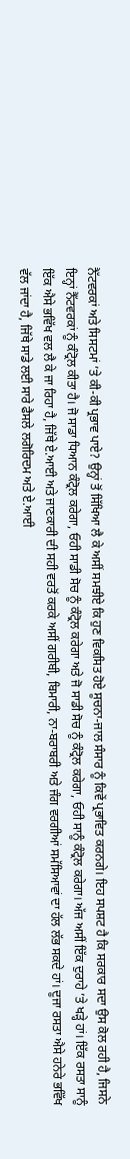ਨੈੱਟਵਰਕਾਂ ਅਤੇ ਸਿਸਟਮਾਂ ’ਤੇ ਕੀ-ਕੀ ਪ੍ਰਭਾਵ ਪਾਏ? ਉਨ੍ਹਾਂ ਤੋਂ ਸਿੱਖਿਆ ਲੈ ਕੇ ਅਸੀਂ ਸਮਝੀਏ ਕਿ ਹੁਣ ਵਿਕਸਿਤ ਹੋਏ ਸੂਚਨਾ-ਜਾਲ ਸੰਸਾਰ ਨੂੰ ਕਿਵੇਂ ਪ੍ਰਭਾਵਿਤ ਕਰਨਗੇ। ਇਹ ਸਪਸ਼ਟ ਹੈ ਕਿ ਸਰਕਾਰ ਸਦਾ ਉਸ ਕੋਲ ਰਹੀ ਹੈ, ਜਿਸਨੇ ਇਨ੍ਹਾਂ ਨੈੱਟਵਰਕਾਂ ਨੂੰ ਕੰਟ੍ਰੋਲ ਕੀਤਾ ਹੈ। ਜੋ ਸਾਡਾ ਧਿਆਨ ਕੰਟ੍ਰੋਲ ਕਰੇਗਾ, ਓਹੀ ਸਾਡੀ ਸੋਚ ਨੂੰ ਕੰਟ੍ਰੋਲ ਕਰੇਗਾ ਅਤੇ ਜੋ ਸਾਡੀ ਸੋਚ ਨੂੰ ਕੰਟ੍ਰੋਲ ਕਰੇਗਾ, ਓਹੀ ਸਾਨੂੰ ਕੰਟ੍ਰੋਲ ਕਰੇਗਾ। ਅੱਜ ਅਸੀਂ ਇੱਕ ਦੁਰਾਹੇ ’ਤੇ ਖੜ੍ਹੇ ਹਾਂ। ਇੱਕ ਰਸਤਾ ਸਾਨੂੰ ਇੱਕ ਐਸੇ ਭਵਿੱਖ ਵਲ ਲੈ ਕੇ ਜਾ ਰਿਹਾ ਹੈ, ਜਿੱਥੇ ਏ.ਆਈ ਅਤੇ ਜਾਣਕਾਰੀ ਦੀ ਸਹੀ ਵਰਤੋਂ ਕਰਕੇ ਅਸੀਂ ਗਰੀਬੀ, ਬਿਮਾਰੀ, ਨਾ-ਬਰਾਬਰੀ ਅਤੇ ਜੰਗ ਵਰਗੀਆਂ ਸਮੱਸਿਆਵਾਂ ਦਾ ਹੱਲ ਲੱਭ ਸਕਦੇ ਹਾਂ। ਦੂਜਾ ਰਸਤਾ ਐਸੇ ਹਨੇਰੇ ਭਵਿੱਖ ਵੱਲ ਜਾਂਦਾ ਹੈ, ਜਿੱਥੇ ਸਾਡੇ ਲਈ ਸਾਰੇ ਫੈਸਲੇ ਲਗੋਰਿਦਮ ਅਤੇ ਏ.ਆਈ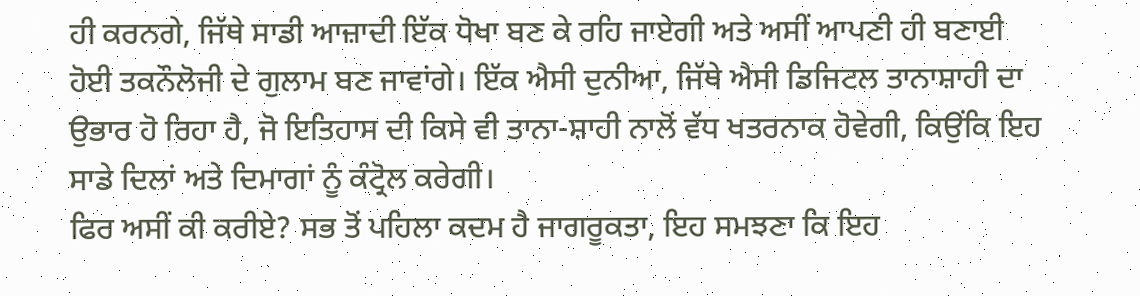ਹੀ ਕਰਨਗੇ, ਜਿੱਥੇ ਸਾਡੀ ਆਜ਼ਾਦੀ ਇੱਕ ਧੋਖਾ ਬਣ ਕੇ ਰਹਿ ਜਾਏਗੀ ਅਤੇ ਅਸੀਂ ਆਪਣੀ ਹੀ ਬਣਾਈ ਹੋਈ ਤਕਨੌਲੋਜੀ ਦੇ ਗੁਲਾਮ ਬਣ ਜਾਵਾਂਗੇ। ਇੱਕ ਐਸੀ ਦੁਨੀਆ, ਜਿੱਥੇ ਐਸੀ ਡਿਜਿਟਲ ਤਾਨਾਸ਼ਾਹੀ ਦਾ ਉਭਾਰ ਹੋ ਰਿਹਾ ਹੈ, ਜੋ ਇਤਿਹਾਸ ਦੀ ਕਿਸੇ ਵੀ ਤਾਨਾ-ਸ਼ਾਹੀ ਨਾਲੋਂ ਵੱਧ ਖਤਰਨਾਕ ਹੋਵੇਗੀ, ਕਿਉਂਕਿ ਇਹ ਸਾਡੇ ਦਿਲਾਂ ਅਤੇ ਦਿਮਾਗਾਂ ਨੂੰ ਕੰਟ੍ਰੋਲ ਕਰੇਗੀ।
ਫਿਰ ਅਸੀਂ ਕੀ ਕਰੀਏ? ਸਭ ਤੋਂ ਪਹਿਲਾ ਕਦਮ ਹੈ ਜਾਗਰੂਕਤਾ, ਇਹ ਸਮਝਣਾ ਕਿ ਇਹ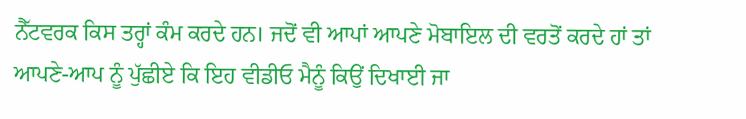ਨੈੱਟਵਰਕ ਕਿਸ ਤਰ੍ਹਾਂ ਕੰਮ ਕਰਦੇ ਹਨ। ਜਦੋਂ ਵੀ ਆਪਾਂ ਆਪਣੇ ਮੋਬਾਇਲ ਦੀ ਵਰਤੋਂ ਕਰਦੇ ਹਾਂ ਤਾਂ ਆਪਣੇ-ਆਪ ਨੂੰ ਪੁੱਛੀਏ ਕਿ ਇਹ ਵੀਡੀਓ ਮੈਨੂੰ ਕਿਉਂ ਦਿਖਾਈ ਜਾ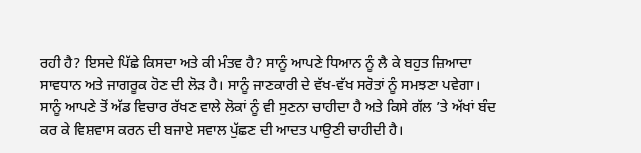ਰਹੀ ਹੈ? ਇਸਦੇ ਪਿੱਛੇ ਕਿਸਦਾ ਅਤੇ ਕੀ ਮੰਤਵ ਹੈ? ਸਾਨੂੰ ਆਪਣੇ ਧਿਆਨ ਨੂੰ ਲੈ ਕੇ ਬਹੁਤ ਜ਼ਿਆਦਾ ਸਾਵਧਾਨ ਅਤੇ ਜਾਗਰੂਕ ਹੋਣ ਦੀ ਲੋੜ ਹੈ। ਸਾਨੂੰ ਜਾਣਕਾਰੀ ਦੇ ਵੱਖ-ਵੱਖ ਸਰੋਤਾਂ ਨੂੰ ਸਮਝਣਾ ਪਵੇਗਾ। ਸਾਨੂੰ ਆਪਣੇ ਤੋਂ ਅੱਡ ਵਿਚਾਰ ਰੱਖਣ ਵਾਲੇ ਲੋਕਾਂ ਨੂੰ ਵੀ ਸੁਣਨਾ ਚਾਹੀਦਾ ਹੈ ਅਤੇ ਕਿਸੇ ਗੱਲ ’ਤੇ ਅੱਖਾਂ ਬੰਦ ਕਰ ਕੇ ਵਿਸ਼ਵਾਸ ਕਰਨ ਦੀ ਬਜਾਏ ਸਵਾਲ ਪੁੱਛਣ ਦੀ ਆਦਤ ਪਾਉਣੀ ਚਾਹੀਦੀ ਹੈ।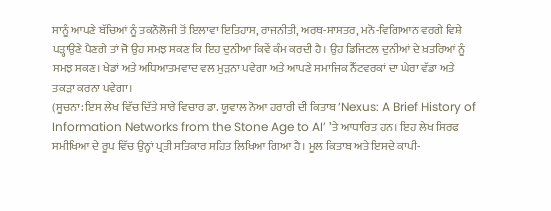ਸਾਨੂੰ ਆਪਣੇ ਬੱਚਿਆਂ ਨੂੰ ਤਕਨੌਲੋਜੀ ਤੋਂ ਇਲਾਵਾ ਇਤਿਹਾਸ, ਰਾਜਨੀਤੀ, ਅਰਥ-ਸਾਸਤਰ, ਮਨੋ-ਵਿਗਿਆਨ ਵਰਗੇ ਵਿਸ਼ੇ ਪੜ੍ਹਾਉਣੇ ਪੈਣਗੇ ਤਾਂ ਜੋ ਉਹ ਸਮਝ ਸਕਣ ਕਿ ਇਹ ਦੁਨੀਆ ਕਿਵੇਂ ਕੰਮ ਕਰਦੀ ਹੈ। ਉਹ ਡਿਜਿਟਲ ਦੁਨੀਆਂ ਦੇ ਖ਼ਤਰਿਆਂ ਨੂੰ ਸਮਝ ਸਕਣ। ਖੇਡਾਂ ਅਤੇ ਅਧਿਆਤਮਵਾਦ ਵਲ ਮੁੜਨਾ ਪਵੇਗਾ ਅਤੇ ਆਪਣੇ ਸਮਾਜਿਕ ਨੈੱਟਵਰਕਾਂ ਦਾ ਘੇਰਾ ਵੱਡਾ ਅਤੇ ਤਕੜਾ ਕਰਨਾ ਪਵੇਗਾ।
(ਸੂਚਨਾ: ਇਸ ਲੇਖ ਵਿੱਚ ਦਿੱਤੇ ਸਾਰੇ ਵਿਚਾਰ ਡਾ. ਯੂਵਾਲ ਨੋਆ ਹਰਾਰੀ ਦੀ ਕਿਤਾਬ ‘Nexus: A Brief History of Information Networks from the Stone Age to AI’ ’ਤੇ ਆਧਾਰਿਤ ਹਨ। ਇਹ ਲੇਖ ਸਿਰਫ ਸਮੀਖਿਆ ਦੇ ਰੂਪ ਵਿੱਚ ਉਨ੍ਹਾਂ ਪ੍ਰਤੀ ਸਤਿਕਾਰ ਸਹਿਤ ਲਿਖਿਆ ਗਿਆ ਹੈ। ਮੂਲ ਕਿਤਾਬ ਅਤੇ ਇਸਦੇ ਕਾਪੀ-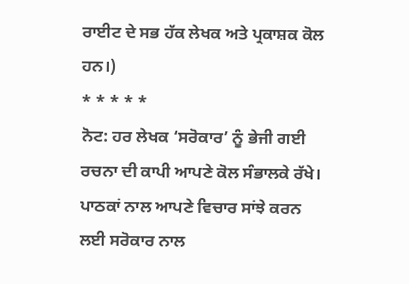ਰਾਈਟ ਦੇ ਸਭ ਹੱਕ ਲੇਖਕ ਅਤੇ ਪ੍ਰਕਾਸ਼ਕ ਕੋਲ ਹਨ।)
* * * * *
ਨੋਟ: ਹਰ ਲੇਖਕ ‘ਸਰੋਕਾਰ’ ਨੂੰ ਭੇਜੀ ਗਈ ਰਚਨਾ ਦੀ ਕਾਪੀ ਆਪਣੇ ਕੋਲ ਸੰਭਾਲਕੇ ਰੱਖੇ।
ਪਾਠਕਾਂ ਨਾਲ ਆਪਣੇ ਵਿਚਾਰ ਸਾਂਝੇ ਕਰਨ ਲਈ ਸਰੋਕਾਰ ਨਾਲ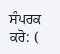ਸੰਪਰਕ ਕਰੋ: (